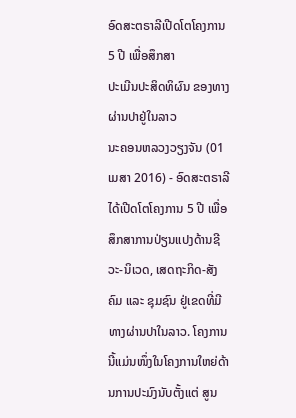ອົດສະຕຣາລີເປີດໂຕໂຄງການ 5 ປີ ເພື່ອສຶກສາ
ປະເມີນປະສິດທິຜົນ ຂອງທາງຜ່ານປາຢູ່ໃນລາວ
ນະຄອນຫລວງວຽງຈັນ (01 ເມສາ 2016) - ອົດສະຕຣາລີໄດ້ເປີດໂຕໂຄງການ 5 ປີ ເພື່ອສຶກສາການປ່ຽນແປງດ້ານຊີວະ-ນິເວດ, ເສດຖະກິດ-ສັງຄົມ ແລະ ຊຸມຊົນ ຢູ່ເຂດທີ່ມີທາງຜ່ານປາໃນລາວ. ໂຄງການນີ້ແມ່ນໜຶ່ງໃນໂຄງການໃຫຍ່ດ້ານການປະມົງນັບຕັ້ງແຕ່ ສູນ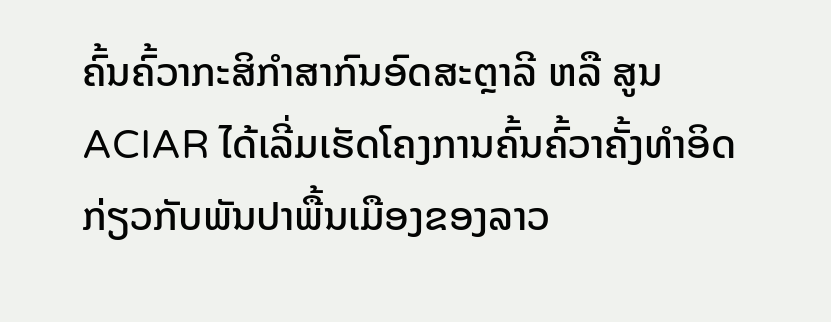ຄົ້ນຄົ້ວາກະສິກຳສາກົນອົດສະຕຼາລີ ຫລື ສູນ ACIAR ໄດ້ເລີ່ມເຮັດໂຄງການຄົ້ນຄົ້ວາຄັ້ງທຳອິດກ່ຽວກັບພັນປາພື້ນເມືອງຂອງລາວ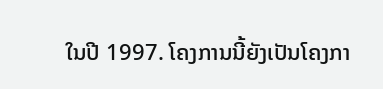ໃນປີ 1997. ໂຄງການນີ້ຍັງເປັນໂຄງກາ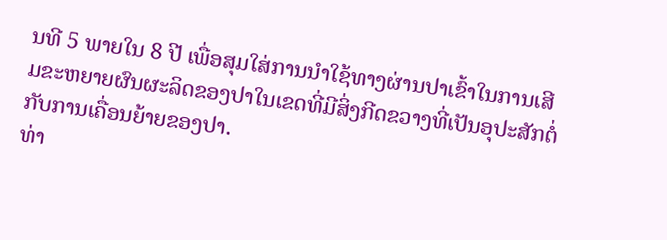ນທີ 5 ພາຍໃນ 8 ປີ ເພື່ອສຸມໃສ່ການນຳໃຊ້ທາງຜ່ານປາເຂົ້າໃນການເສີມຂະຫຍາຍຜົນຜະລິດຂອງປາໃນເຂດທີ່ມີສິ່ງກີດຂວາງທີ່ເປັນອຸປະສັກຕໍ່ກັບການເຄື່ອນຍ້າຍຂອງປາ.
ທ່າ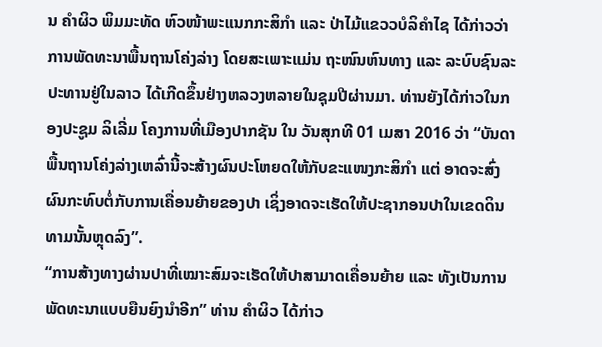ນ ຄຳຜິວ ພິມມະທັດ ຫົວໜ້າພະແນກກະສິກໍາ ແລະ ປ່າໄມ້ແຂວວບໍລິຄໍາໄຊ ໄດ້ກ່າວວ່າການພັດທະນາພື້ນຖານໂຄ່ງລ່າງ ໂດຍສະເພາະແມ່ນ ຖະໜົນຫົນທາງ ແລະ ລະບົບຊົນລະປະທານຢູ່ໃນລາວ ໄດ້ເກີດຂຶ້ນຢ່າງຫລວງຫລາຍໃນຊຸມປີຜ່ານມາ. ທ່ານຍັງໄດ້ກ່າວໃນກອງປະຊູມ ລິເລີ່ມ ໂຄງການທີ່ເມືອງປາກຊັນ ໃນ ວັນສຸກທີ 01 ເມສາ 2016 ວ່າ “ບັນດາພື້ນຖານໂຄ່ງລ່າງເຫລົ່ານີ້ຈະສ້າງຜົນປະໂຫຍດໃຫ້ກັບຂະແໜງກະສິກຳ ແຕ່ ອາດຈະສົ່ງຜົນກະທົບຕໍ່ກັບການເຄື່ອນຍ້າຍຂອງປາ ເຊິ່ງອາດຈະເຮັດໃຫ້ປະຊາກອນປາໃນເຂດດິນທາມນັ້ນຫຼຸດລົງ”.
“ການສ້າງທາງຜ່ານປາທີ່ເໝາະສົມຈະເຮັດໃຫ້ປາສາມາດເຄື່ອນຍ້າຍ ແລະ ທັງເປັນການພັດທະນາແບບຍືນຍົງນຳອີກ” ທ່ານ ຄຳຜິວ ໄດ້ກ່າວ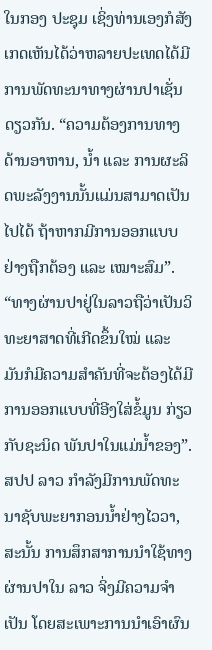ໃນກອງ ປະຊຸມ ເຊິ່ງທ່ານເອງກໍສັງເກດເຫັນໄດ້ວ່າຫລາຍປະເທດໄດ້ມີການພັດທະນາທາງຜ່ານປາເຊັ່ນດຽວກັນ. “ຄວາມຕ້ອງການທາງດ້ານອາຫານ, ນໍ້າ ແລະ ການຜະລິດພະລັງງານນັ້ນແມ່ນສາມາດເປັນໄປໄດ້ ຖ້າຫາກມີການອອກແບບຢ່າງຖືກຕ້ອງ ແລະ ເໝາະສົມ”.
“ທາງຜ່ານປາຢູ່ໃນລາວຖືວ່າເປັນວິທະຍາສາດທີ່ເກີດຂຶ້ນໃໝ່ ແລະ ມັນກໍມີຄວາມສຳຄັນທີ່ຈະຕ້ອງໄດ້ມີການອອກແບບທີ່ອີງໃສ່ຂໍ້ມູນ ກ່ຽວກັບຊະນິດ ພັນປາໃນແມ່ນໍ້າຂອງ”. ສປປ ລາວ ກໍາລັງມີການພັດທະນາຊັບພະຍາກອນນໍ້າຢ່າງໄວວາ, ສະນັ້ນ ການສຶກສາການນຳໃຊ້ທາງຜ່ານປາໃນ ລາວ ຈິ່ງມີຄວາມຈຳເປັນ ໂດຍສະເພາະການນຳເອົາຜົນ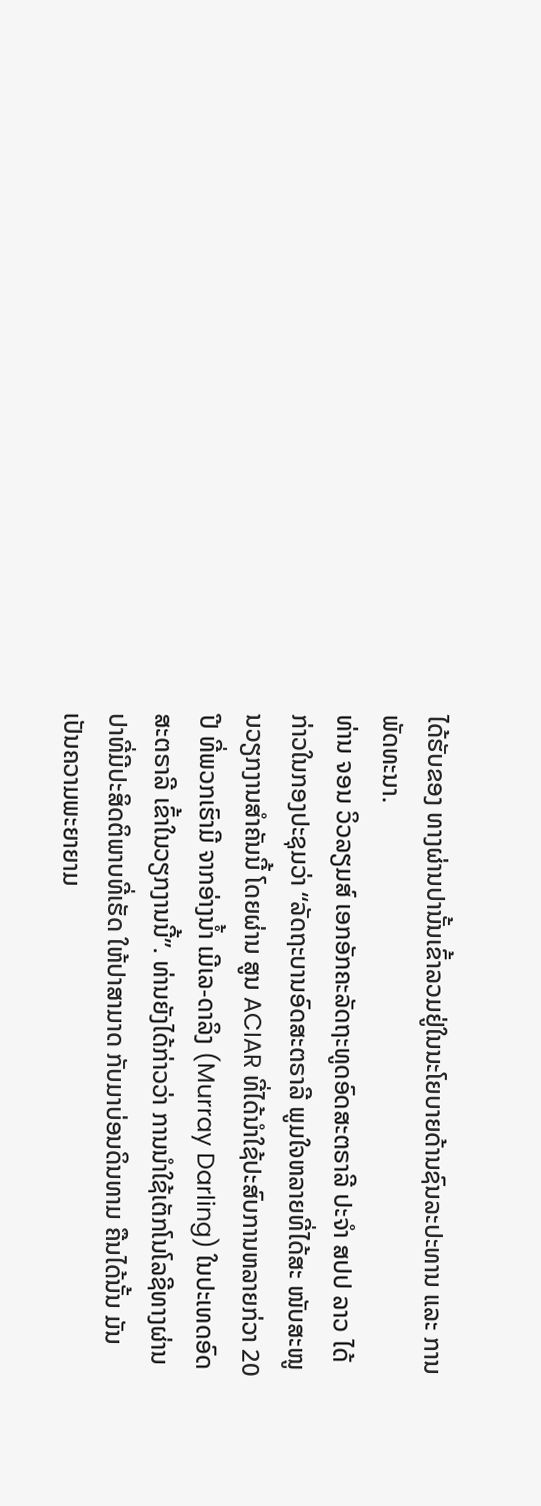ໄດ້ຮັບຂອງ ທາງຜ່ານປານັ້ນເຂົ້າລວມຢູ່ໃນນະໂຍບາຍດ້ານຊົນລະປະທານ ແລະ ການພັດທະນາ.
ທ່ານ ຈອນ ວິວລຽມສ໌ ເອກອັກຄະລັດຖະທູດອົດສະຕຣາລີ ປະຈຳ ສປປ ລາວ ໄດ້ກ່າວໃນກອງປະຊຸມວ່າ “ລັດຖະບານອົດສະຕຣາລີ ພູມໃຈຫລາຍທີ່ໄດ້ສະ ໜັບສະໜູນວຽກງານສຳຄັນນີ້ ໂດຍຜ່ານ ສູນ ACIAR ທີ່ໄດ້ນໍາໃຊ້ປະສົບການຫລາຍກ່ວາ 20 ປີ ທີ່ພວກເຮົາມີ ຈາກອ່າງນໍ້າ ເມີເລ-ດາລິງ (Murray Darling) ໃນປະເທດອົດສະຕຣາລີ ເຂົ້າໃນວຽກງານນີ້”. ທ່ານຍັງໄດ້ກ່າວວ່າ ການນຳໃຊ້ເຕັກໂນໂລຊີທາງຜ່ານປາທີ່ມີປະສິດຕິພາບທີ່ເຮັດ ໃຫ້ປາສາມາດ ກັບມາບ່ອນດິນທາມ ຄືນໄດ້ນັ້ນ ມັນເປັນຄວາມພະຍາຍາມ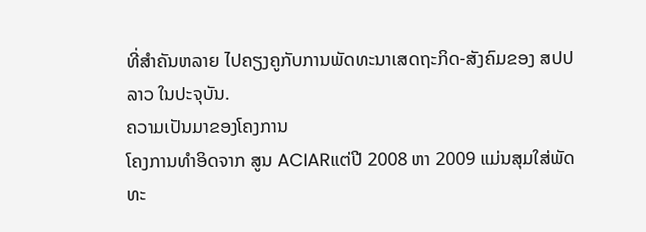ທີ່ສຳຄັນຫລາຍ ໄປຄຽງຄູກັບການພັດທະນາເສດຖະກິດ-ສັງຄົມຂອງ ສປປ ລາວ ໃນປະຈຸບັນ.
ຄວາມເປັນມາຂອງໂຄງການ
ໂຄງການທຳອິດຈາກ ສູນ ACIARແຕ່ປີ 2008 ຫາ 2009 ແມ່ນສຸມໃສ່ພັດທະ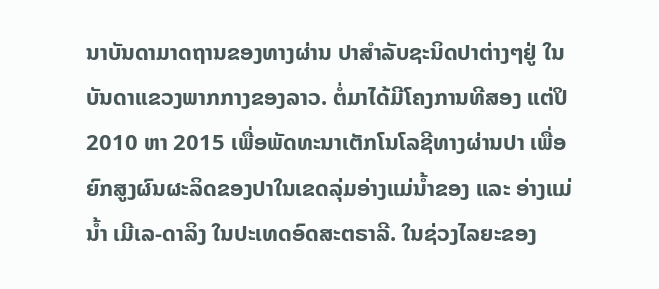ນາບັນດາມາດຖານຂອງທາງຜ່ານ ປາສຳລັບຊະນິດປາຕ່າງໆຢູ່ ໃນບັນດາແຂວງພາກກາງຂອງລາວ. ຕໍ່ມາໄດ້ມີໂຄງການທີສອງ ແຕ່ປິ 2010 ຫາ 2015 ເພື່ອພັດທະນາເຕັກໂນໂລຊີທາງຜ່ານປາ ເພື່ອຍົກສູງຜົນຜະລິດຂອງປາໃນເຂດລຸ່ມອ່າງແມ່ນໍ້າຂອງ ແລະ ອ່າງແມ່ນໍ້າ ເມີເລ-ດາລິງ ໃນປະເທດອົດສະຕຣາລີ. ໃນຊ່ວງໄລຍະຂອງ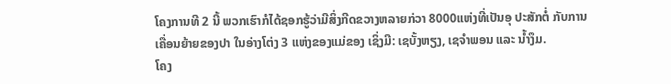ໂຄງການທີ 2 ນີ້ ພວກເຮົາກໍໄດ້ຊອກຮູ້ວ່າມີສິ່ງກີດຂວາງຫລາຍກ່ວາ 8000ແຫ່ງທີ່ເປັນອຸ ປະສັກຕໍ່ ກັບການ ເຄື່ອນຍ້າຍຂອງປາ ໃນອ່າງໂຕ່ງ 3 ແຫ່ງຂອງແມ່ຂອງ ເຊິ່ງມີ: ເຊບັ້ງຫຽງ, ເຊຈຳພອນ ແລະ ນໍ້າງຶມ.
ໂຄງ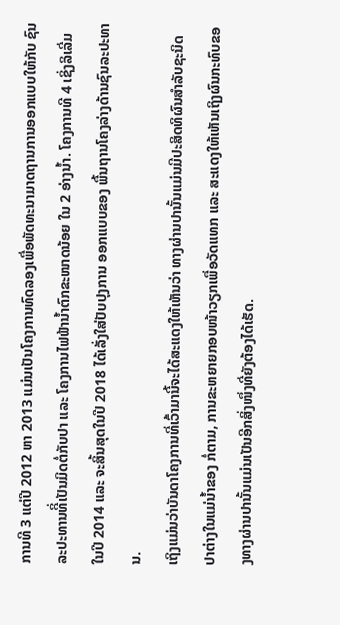ການທີ 3 ແຕ່ປີ 2012 ຫາ 2013 ແມ່ນເປັນໂຄງການທົດລອງເພື່ອພັດທະນາມາດຖານການອອກແບບໃຫ້ກັບ ຊົນລະປະທານທີິ່ເປັນມິດຕໍ່ກັບປາ ແລະ ໂຄງການໄຟຟ້ານໍ້າຕົກຂະໜາດນ້ອຍ ໃນ 2 ອ່າງນໍ້າ. ໂຄງການທີ 4 ເຊິ່ງລິເລີ່ມໃນປີ 2014 ແລະ ຈະສິ້ນສຸດໃນປີ 2018 ໄດ້ເລັ່ງໃສ່ປັບປຸງການ ອອກແບບຂອງ ພື້ນຖານໂຄງລ່າງດ້ານຊົນລະປະທານ.
ເຖິງແມ່ນວ່າບັນດາໂຄງການທີ່ເວົ້າມານີ້ຈະໄດ້ສະແດງໃຫ້ເຫັນວ່າ ທາງຜ່ານປານັ້ນແມ່ນມີປະສິດທິຜົນສຳລັບຊະນິດປາຕ່າງໃນແມ່ນໍ້າຂອງ ກໍ່ຕາມ, ການຂະຫຍາຍກອບໜ້າວຽກເພື່ອວັດແທກ ແລະ ສະແດງໃຫ້ເຫັນເຖິງຜົນກະທົບຂອງທາງຜ່ານປານັ້ນແມ່ນເປັນອີກສິ່ງໜຶ່ງທີ່ຍັງຕ້ອງໄດ້ເຮັດ.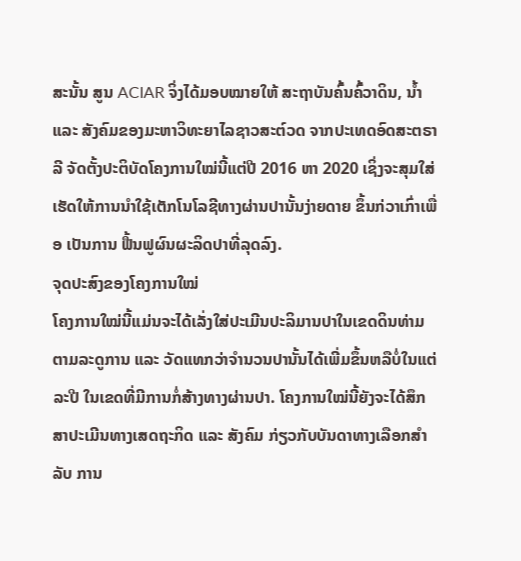ສະນັ້ນ ສູນ ACIAR ຈິ່ງໄດ້ມອບໝາຍໃຫ້ ສະຖາບັນຄົ້ນຄົ້ວາດິນ, ນໍ້າ ແລະ ສັງຄົມຂອງມະຫາວິທະຍາໄລຊາວສະຕ໌ວດ ຈາກປະເທດອົດສະຕຣາລີ ຈັດຕັ້ງປະຕິບັດໂຄງການໃໝ່ນີ້ແຕ່ປີ 2016 ຫາ 2020 ເຊິ່ງຈະສຸມໃສ່ເຮັດໃຫ້ການນຳໃຊ້ເຕັກໂນໂລຊີທາງຜ່ານປານັ້ນງ່າຍດາຍ ຂຶ້ນກ່ວາເກົ່າເພື່ອ ເປັນການ ຟື້ນຟູຜົນຜະລິດປາທີ່ລຸດລົງ.
ຈຸດປະສົງຂອງໂຄງການໃໝ່
ໂຄງການໃໝ່ນີ້ແມ່ນຈະໄດ້ເລັ່ງໃສ່ປະເມີນປະລິມານປາໃນເຂດດິນທ່າມຕາມລະດູການ ແລະ ວັດແທກວ່າຈຳນວນປານັ້ນໄດ້ເພີ່ມຂຶ້ນຫລືບໍ່ໃນແຕ່ລະປີ ໃນເຂດທີ່ມີການກໍ່ສ້າງທາງຜ່ານປາ. ໂຄງການໃໝ່ນີ້ຍັງຈະໄດ້ສຶກສາປະເມີນທາງເສດຖະກິດ ແລະ ສັງຄົມ ກ່ຽວກັບບັນດາທາງເລືອກສຳ ລັບ ການ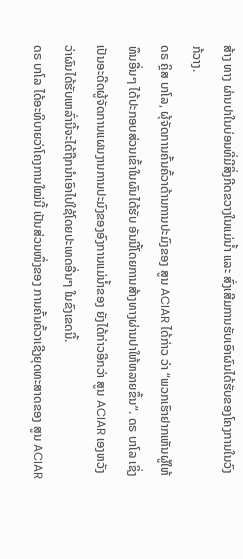ສ້າງ ທາງ ຜ່ານປາໃນບ່ອນທີ່ມີສິ່ງກີດຂວາງໃນແມ່ນໍ້າ ແລະ ສົ່ງເສີມການຮັບເອົາຜົນໄດ້ຮັບຂອງໂຄງການໃນວົງກ້ວາງ.
ດຣ ຄຼິສ ບາໂລ, ຜຸ້ຈັດການຄົ້ນຄົ້ວາດ້ານການປະມົງຂອງ ສູນ ACIAR ໄດ້ກ່າວ ວ່າ “ພວກເຮົາຢາກເຫັນຜູ້ໃຫ້ທຶນອື່ນໆ ໄດ້ປະກອບສ່ວນເຂົ້າໃນຜົນໄດ້ຮັບ ອັນນີ້ໂດຍການສ້າງທາງຜ່ານປາໃຫ້ຫລາຍຂຶ້ນ”. ດຣ ບາໂລ ເຊິ່ງເປັນອະດີດຜູ້ຈັດການແຜນງານການປະມົງຂອງອົງການແມ່ນໍ້າຂອງ ຍັງໄດ້ກ່າວອີກວ່າ ສູນ ACIAR ເອງຫວັງວ່າຜົນໄດ້ຮັບເຫລົ່ານີ້ຈະໄດ້ຖືກນຳເອົາໄປໃຊ້ໂດຍປະເທດອື່ນໆ ໃນຂົງເຂດນີ້.
ດຣ ບາໂລ ໄດ້ອະທິບາຍວ່າໂຄງການໃໝ່ນີ້ ເປັນສ່ວນໜຶ່ງຂອງ ການຄົ້ນຄົ້ວາເຊີງຍຸດທະສາດຂອງ ສູນ ACIAR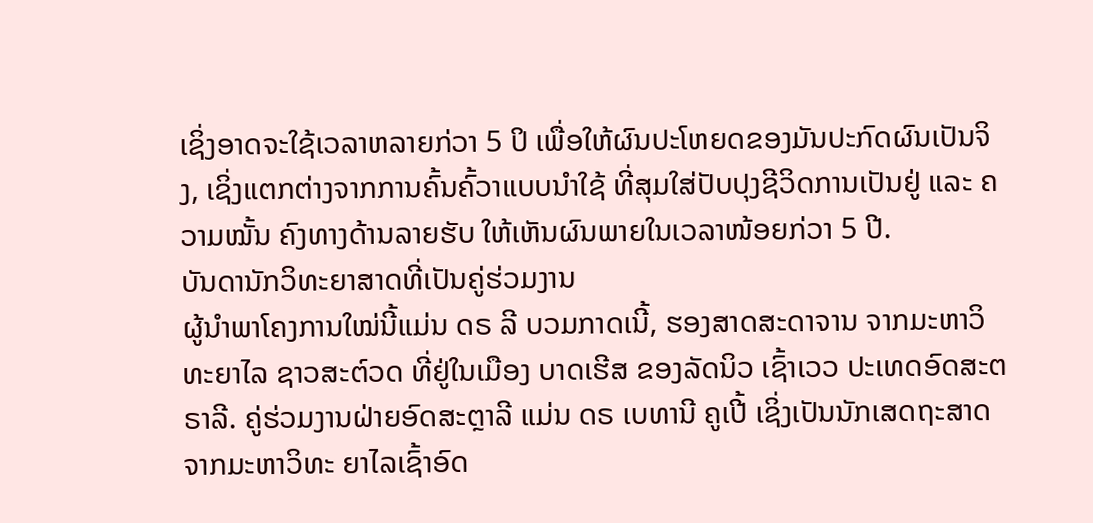ເຊິ່ງອາດຈະໃຊ້ເວລາຫລາຍກ່ວາ 5 ປິ ເພື່ອໃຫ້ຜົນປະໂຫຍດຂອງມັນປະກົດຜົນເປັນຈິງ, ເຊິ່ງແຕກຕ່າງຈາກການຄົ້ນຄົ້ວາແບບນຳໃຊ້ ທີ່ສຸມໃສ່ປັບປຸງຊີວິດການເປັນຢູ່ ແລະ ຄວາມໝັ້ນ ຄົງທາງດ້ານລາຍຮັບ ໃຫ້ເຫັນຜົນພາຍໃນເວລາໜ້ອຍກ່ວາ 5 ປີ.
ບັນດານັກວິທະຍາສາດທີ່ເປັນຄູ່ຮ່ວມງານ
ຜູ້ນຳພາໂຄງການໃໝ່ນີ້ແມ່ນ ດຣ ລີ ບວມກາດເນີ້, ຮອງສາດສະດາຈານ ຈາກມະຫາວິທະຍາໄລ ຊາວສະຕ໌ວດ ທີ່ຢູ່ໃນເມືອງ ບາດເຮີສ ຂອງລັດນິວ ເຊົ້າເວວ ປະເທດອົດສະຕຣາລີ. ຄູ່ຮ່ວມງານຝ່າຍອົດສະຕຼາລີ ແມ່ນ ດຣ ເບທານີ ຄູເປີ້ ເຊິ່ງເປັນນັກເສດຖະສາດ ຈາກມະຫາວິທະ ຍາໄລເຊົ້າອົດ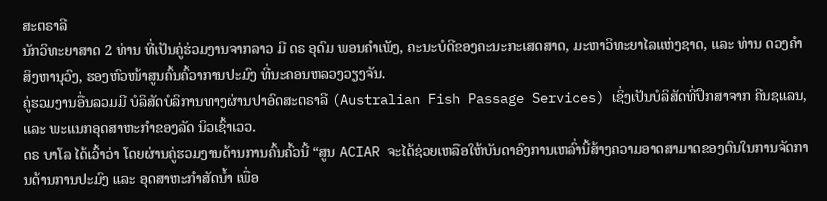ສະຕຣາລີ
ນັກວິທະຍາສາດ 2 ທ່ານ ທີ່ເປັນຄູ່ຮ່ວມງານຈາກລາວ ມີ ດຣ ອຸດົມ ພອນຄຳເພັງ, ຄະນະບໍດີຂອງຄະນະກະເສດສາດ, ມະຫາວິທະຍາໄລແຫ່ງຊາດ, ແລະ ທ່ານ ດວງຄຳ ສິງຫານຸວົງ, ຮອງຫົວໜ້າສູນຄົ້ນຄົ້ວາການປະມົງ ທີ່ນະຄອນຫລວງວຽງຈັນ.
ຄູ່ຮວມງານອື່ນລວມມີ ບໍລິສັດບໍລິການທາງຜ່ານປາອົດສະຕຣາລີ (Australian Fish Passage Services) ເຊິ່ງເປັນບໍລິສັດທີ່ປຶກສາຈາກ ຄີນຊແລນ, ແລະ ພະແນກອຸດສາຫະກໍາຂອງລັດ ນິວເຊົ້າເວວ.
ດຣ ບາໂລ ໄດ້ເວົ້າວ່າ ໂດຍຜ່ານຄູ່ຮວມງານດ້ານການຄົ້ນຄົ້ວນີ້ “ສູນ ACIAR ຈະໄດ້ຊ່ວຍເຫລືອໃຫ້ບັນດາອົງການເຫລົ່ານີ້ສ້າງຄວາມອາດສາມາດຂອງຕົນໃນການຈັດການດ້ານການປະມົງ ແລະ ອຸດສາຫະກຳສັດນໍ້າ ເພື່ອ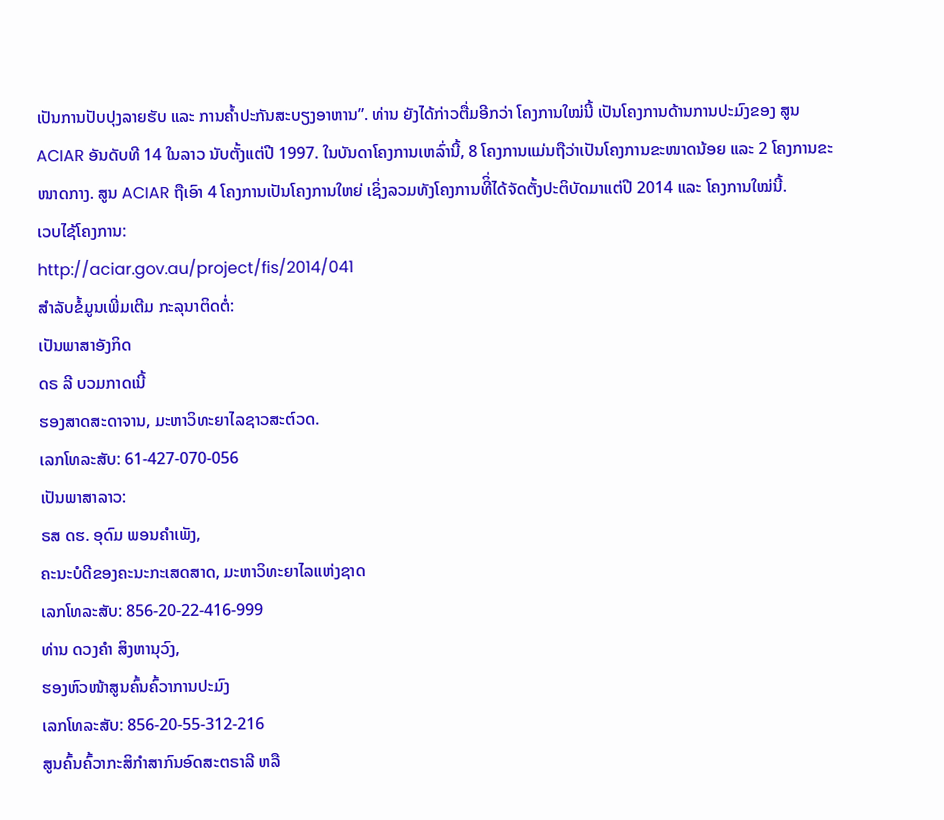ເປັນການປັບປຸງລາຍຮັບ ແລະ ການຄໍ້າປະກັນສະບຽງອາຫານ”. ທ່ານ ຍັງໄດ້ກ່າວຕື່ມອີກວ່າ ໂຄງການໃໝ່ນີ້ ເປັນໂຄງການດ້ານການປະມົງຂອງ ສູນ ACIAR ອັນດັບທີ 14 ໃນລາວ ນັບຕັ້ງແຕ່ປີ 1997. ໃນບັນດາໂຄງການເຫລົ່ານີ້, 8 ໂຄງການແມ່ນຖືວ່າເປັນໂຄງການຂະໜາດນ້ອຍ ແລະ 2 ໂຄງການຂະໜາດກາງ. ສູນ ACIAR ຖືເອົາ 4 ໂຄງການເປັນໂຄງການໃຫຍ່ ເຊິ່ງລວມທັງໂຄງການທີິ່ໄດ້ຈັດຕັ້ງປະຕິບັດມາແຕ່ປີ 2014 ແລະ ໂຄງການໃໝ່ນີ້.
ເວບໄຊ້ໂຄງການ:
http://aciar.gov.au/project/fis/2014/041
ສຳລັບຂໍ້ມູນເພີ່ມເຕີມ ກະລຸນາຕິດຕໍ່:
ເປັນພາສາອັງກິດ
ດຣ ລີ ບວມກາດເນີ້
ຮອງສາດສະດາຈານ, ມະຫາວິທະຍາໄລຊາວສະຕ໌ວດ.
ເລກໂທລະສັບ: 61-427-070-056
ເປັນພາສາລາວ:
ຣສ ດຮ. ອຸດົມ ພອນຄຳເພັງ,
ຄະນະບໍດີຂອງຄະນະກະເສດສາດ, ມະຫາວິທະຍາໄລແຫ່ງຊາດ
ເລກໂທລະສັບ: 856-20-22-416-999
ທ່ານ ດວງຄຳ ສິງຫານຸວົງ,
ຮອງຫົວໜ້າສູນຄົ້ນຄົ້ວາການປະມົງ
ເລກໂທລະສັບ: 856-20-55-312-216
ສູນຄົ້ນຄົ້ວາກະສິກຳສາກົນອົດສະຕຣາລີ ຫລື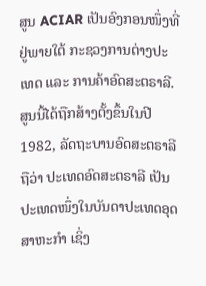ສູນ ACIAR ເປັນອົງກອນໜຶ່ງທີ່ຢູ່ພາຍໃຕ້ ກະຊວງການຕ່າງປະເທດ ແລະ ການຄ້າອົດສະຕຣາລີ. ສູນນີ້ໄດ້ຖືກສ້າງຕັ້ງຂຶ້ນໃນປີ 1982, ລັດຖະບານອົດສະຕຣາລີຖືວ່າ ປະເທດອົດສະຕຣາລີ ເປັນປະເທດໜຶ່ງໃນບັນດາປະເທດອຸດສາຫະກຳ ເຊິ່ງ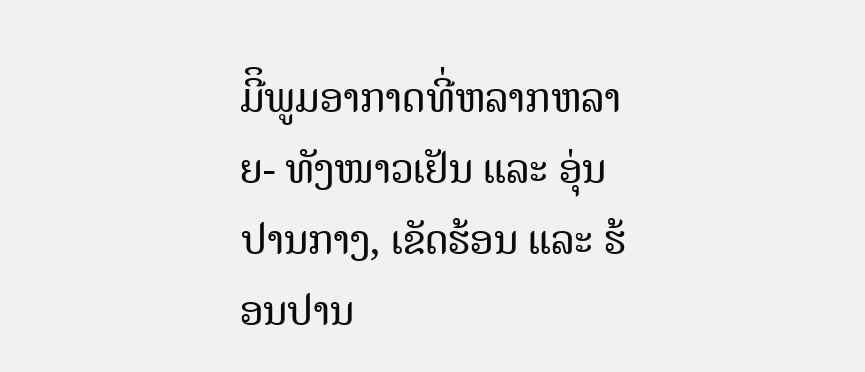ມີິພູມອາກາດທີ່ຫລາກຫລາຍ- ທັງໜາວເຢັນ ແລະ ອຸ່ນປານກາງ, ເຂັດຮ້ອນ ແລະ ຮ້ອນປານ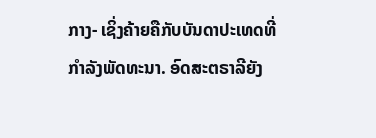ກາງ- ເຊິ່ງຄ້າຍຄືກັບບັນດາປະເທດທີ່ກຳລັງພັດທະນາ. ອົດສະຕຣາລີຍັງ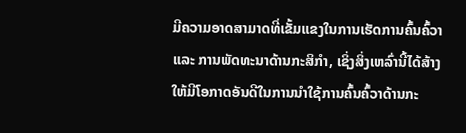ມີຄວາມອາດສາມາດທີ່ເຂັ້ມແຂງໃນການເຮັດການຄົ້ນຄົ້ວາ ແລະ ການພັດທະນາດ້ານກະສິກຳ, ເຊິ່ງສິ່ງເຫລົ່ານີ້ໄດ້ສ້າງໃຫ້ມີໂອກາດອັນດີໃນການນຳໃຊ້ການຄົ້ນຄົ້ວາດ້ານກະ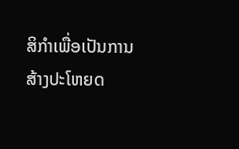ສິກຳເພື່ອເປັນການສ້າງປະໂຫຍດ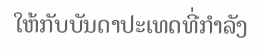ໃຫ້ກັບບັນດາປະເທດທີ່ກຳລັງ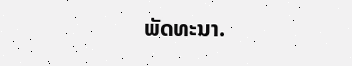ພັດທະນາ.